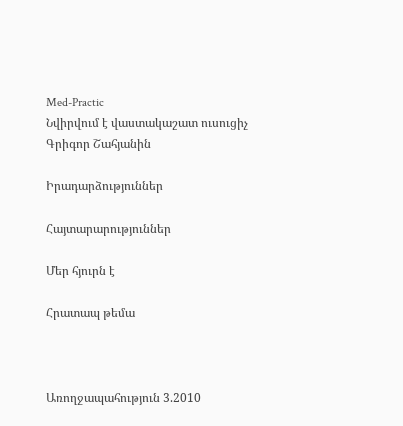Med-Practic
Նվիրվում է վաստակաշատ ուսուցիչ Գրիգոր Շահյանին

Իրադարձություններ

Հայտարարություններ

Մեր հյուրն է

Հրատապ թեմա



Առողջապահություն 3.2010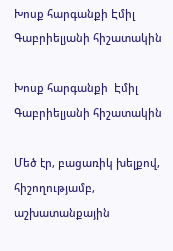Խոսք հարգանքի Էմիլ Գաբրիելյանի հիշատակին

Խոսք հարգանքի  Էմիլ  Գաբրիելյանի հիշատակին

Մեծ էր, բացառիկ խելքով, հիշողությամբ, աշխատանքային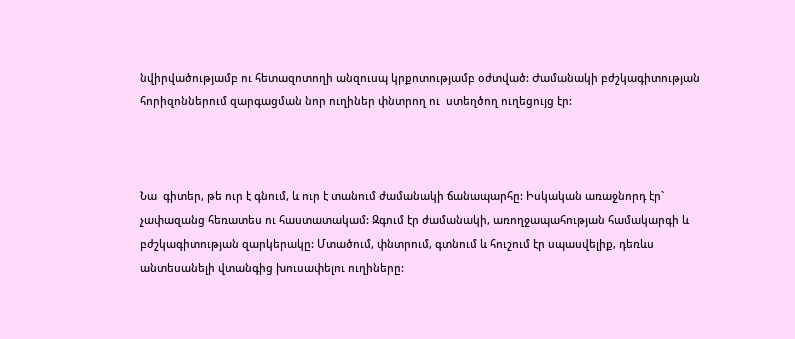նվիրվածությամբ ու հետազոտողի անզուսպ կրքոտությամբ օժտված: Ժամանակի բժշկագիտության հորիզոններում զարգացման նոր ուղիներ փնտրող ու  ստեղծող ուղեցույց էր:



Նա  գիտեր, թե ուր է գնում, և ուր է տանում ժամանակի ճանապարհը: Իսկական առաջնորդ էր` չափազանց հեռատես ու հաստատակամ: Զգում էր ժամանակի, առողջապահության համակարգի և բժշկագիտության զարկերակը: Մտածում, փնտրում, գտնում և հուշում էր սպասվելիք, դեռևս անտեսանելի վտանգից խուսափելու ուղիները: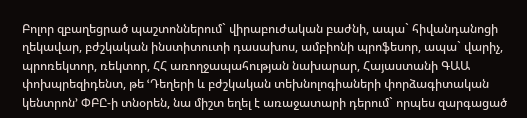Բոլոր զբաղեցրած պաշտոններում` վիրաբուժական բաժնի, ապա` հիվանդանոցի ղեկավար, բժշկական ինստիտուտի դասախոս, ամբիոնի պրոֆեսոր, ապա` վարիչ, պրոռեկտոր, ռեկտոր, ՀՀ առողջապահության նախարար, Հայաստանի ԳԱԱ փոխպրեզիդենտ, թե ՙԴեղերի և բժշկական տեխնոլոգիաների փորձագիտական կենտրոն՚ ՓԲԸ-ի տնօրեն, նա միշտ եղել է առաջատարի դերում` որպես զարգացած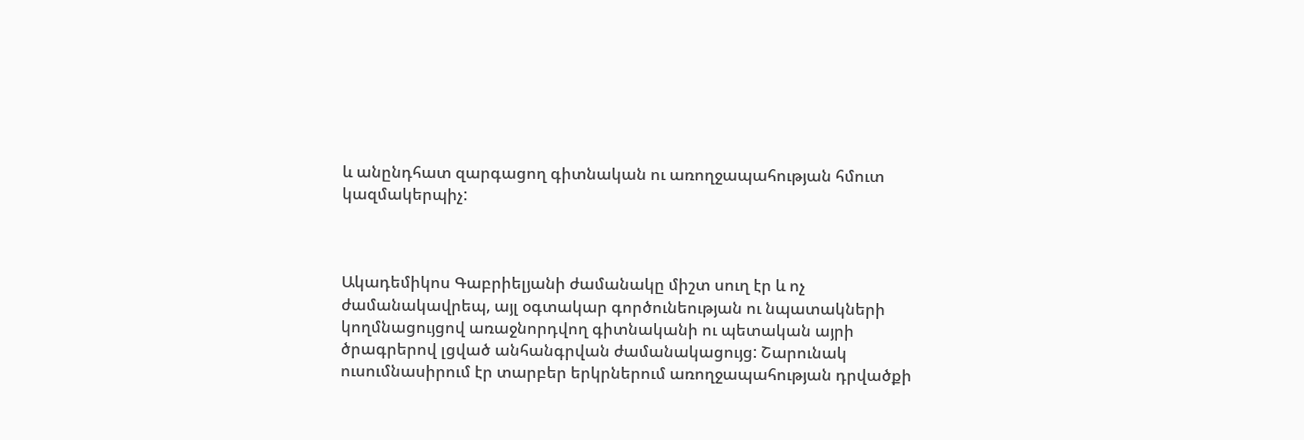և անընդհատ զարգացող գիտնական ու առողջապահության հմուտ կազմակերպիչ:



Ակադեմիկոս Գաբրիելյանի ժամանակը միշտ սուղ էր և ոչ ժամանակավրեպ, այլ օգտակար գործունեության ու նպատակների կողմնացույցով առաջնորդվող գիտնականի ու պետական այրի ծրագրերով լցված անհանգրվան ժամանակացույց: Շարունակ ուսումնասիրում էր տարբեր երկրներում առողջապահության դրվածքի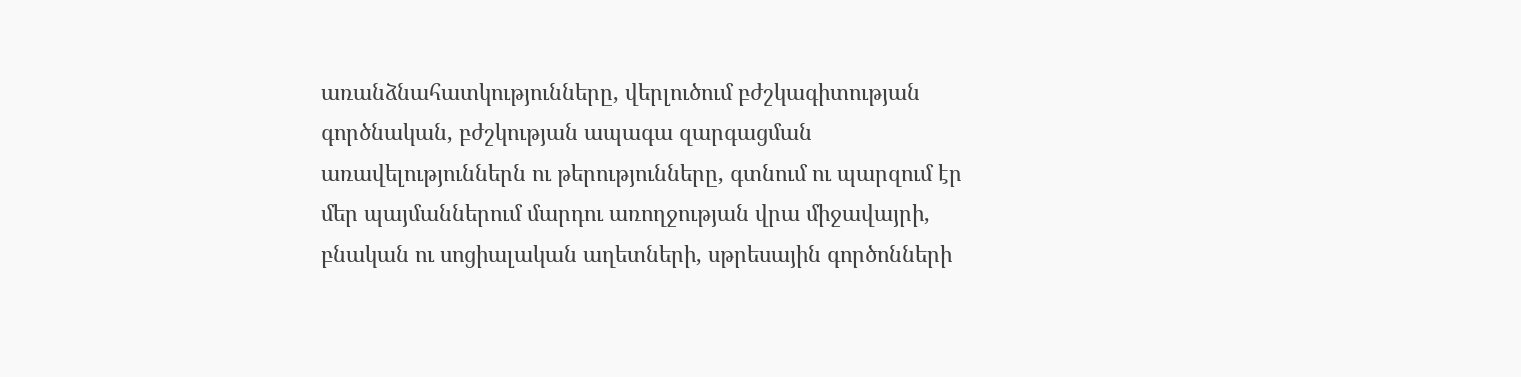առանձնահատկությունները, վերլուծում բժշկագիտության գործնական, բժշկության ապագա զարգացման առավելություններն ու թերությունները, գտնում ու պարզում էր մեր պայմաններում մարդու առողջության վրա միջավայրի, բնական ու սոցիալական աղետների, սթրեսային գործոնների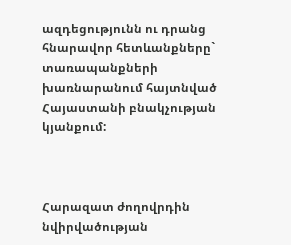ազդեցությունն ու դրանց հնարավոր հետևանքները` տառապանքների խառնարանում հայտնված Հայաստանի բնակչության կյանքում:



Հարազատ ժողովրդին նվիրվածության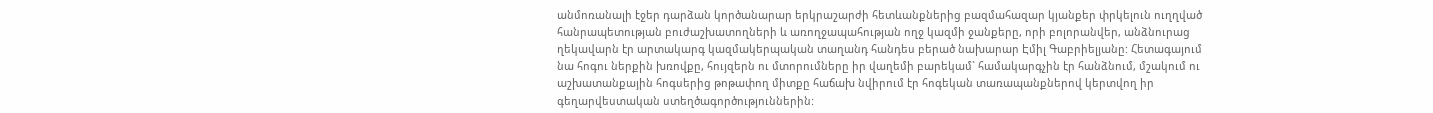անմոռանալի էջեր դարձան կործանարար երկրաշարժի հետևանքներից բազմահազար կյանքեր փրկելուն ուղղված հանրապետության բուժաշխատողների և առողջապահության ողջ կազմի ջանքերը, որի բոլորանվեր, անձնուրաց ղեկավարն էր արտակարգ կազմակերպական տաղանդ հանդես բերած նախարար Էմիլ Գաբրիելյանը: Հետագայում նա հոգու ներքին խռովքը, հույզերն ու մտորումները իր վաղեմի բարեկամ` համակարգչին էր հանձնում, մշակում ու  աշխատանքային հոգսերից թոթափող միտքը հաճախ նվիրում էր հոգեկան տառապանքներով կերտվող իր գեղարվեստական ստեղծագործություններին: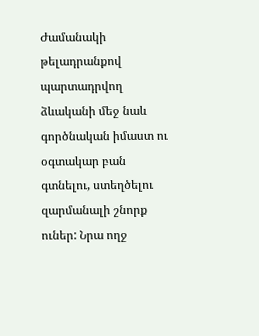Ժամանակի թելադրանքով պարտադրվող ձևականի մեջ նաև գործնական իմաստ ու օգտակար բան գտնելու, ստեղծելու զարմանալի շնորք ուներ: Նրա ողջ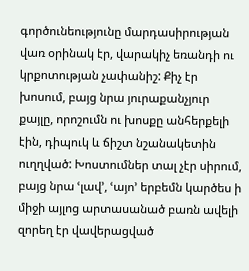գործունեությունը մարդասիրության վառ օրինակ էր, վարակիչ եռանդի ու կրքոտության չափանիշ: Քիչ էր խոսում, բայց նրա յուրաքանչյուր քայլը, որոշումն ու խոսքը անհերքելի էին, դիպուկ և ճիշտ նշանակետին ուղղված: Խոստումներ տալ չէր սիրում, բայց նրա ՙլավ՚, ՙայո՚ երբեմն կարծես ի միջի այլոց արտասանած բառն ավելի զորեղ էր վավերացված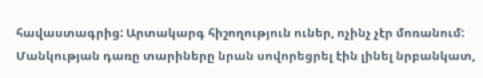հավաստագրից: Արտակարգ հիշողություն ուներ, ոչինչ չէր մոռանում: Մանկության դառը տարիները նրան սովորեցրել էին լինել նրբանկատ,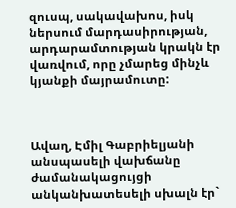զուսպ, սակավախոս, իսկ ներսում մարդասիրության, արդարամտության կրակն էր վառվում, որը չմարեց մինչև կյանքի մայրամուտը:



Ավաղ, Էմիլ Գաբրիելյանի անսպասելի վախճանը ժամանակացույցի անկանխատեսելի սխալն էր`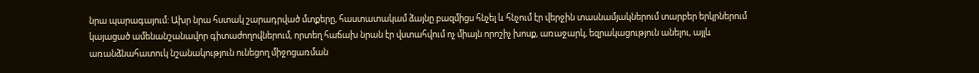նրա պարագայում: Ախր նրա հստակ շարադրված մտքերը, հաստատակամ ձայնը բազմիցս հնչել և հնչում էր վերջին տասնամյակներում տարբեր երկրներում կայացած ամենանշանավոր գիտաժողովներում, որտեղ հաճախ նրան էր վստահվում ոչ միայն որոշիչ խոսք, առաջարկ, եզրակացություն անելու, այլև առանձնահատուկ նշանակություն ունեցող միջոցառման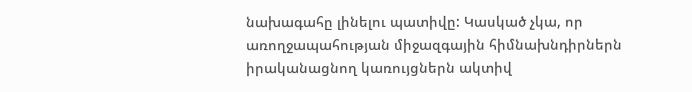նախագահը լինելու պատիվը: Կասկած չկա, որ առողջապահության միջազգային հիմնախնդիրներն իրականացնող կառույցներն ակտիվ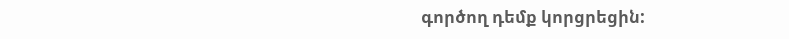գործող դեմք կորցրեցին: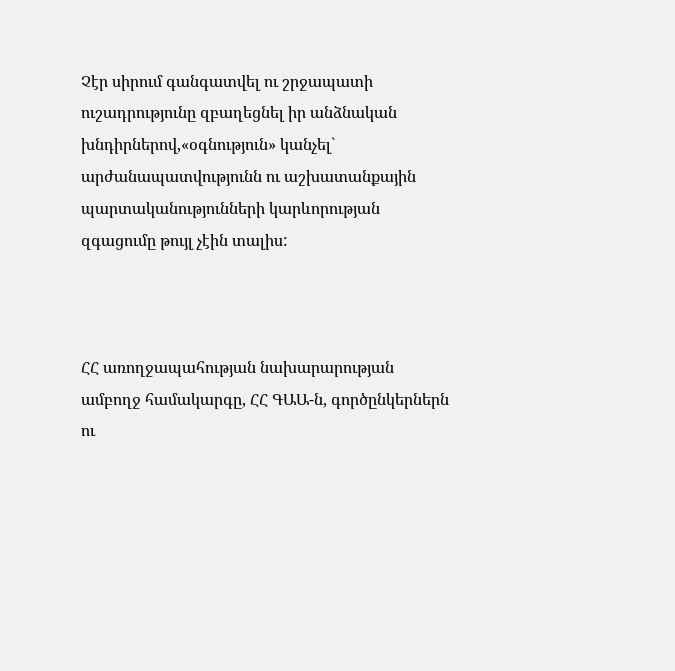Չէր սիրում գանգատվել ու շրջապատի ուշադրությունը զբաղեցնել իր անձնական խնդիրներով,«օգնություն» կանչել` արժանապատվությունն ու աշխատանքային պարտականությունների կարևորության զգացումը թույլ չէին տալիս:



ՀՀ առողջապահության նախարարության ամբողջ համակարգը, ՀՀ ԳԱԱ-ն, գործընկերներն ու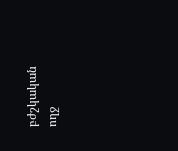բժշկական ողջ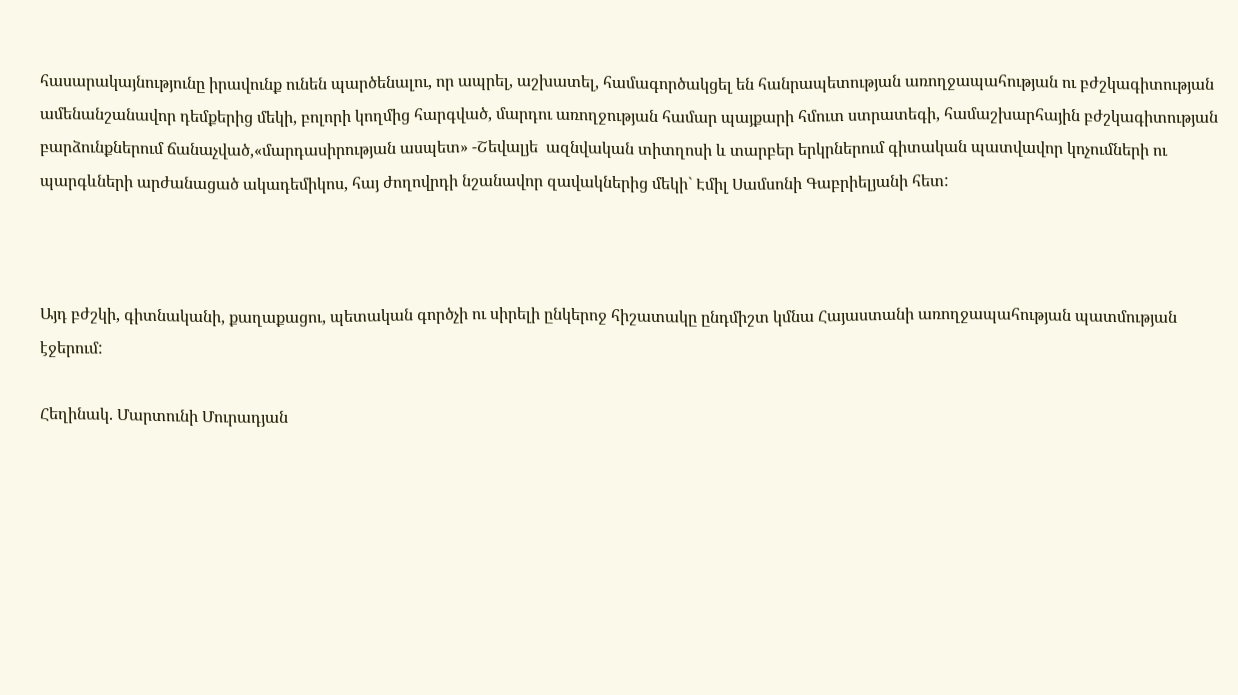հասարակայնությունը իրավունք ունեն պարծենալու, որ ապրել, աշխատել, համագործակցել են հանրապետության առողջապահության ու բժշկագիտության ամենանշանավոր դեմքերից մեկի, բոլորի կողմից հարգված, մարդու առողջության համար պայքարի հմուտ ստրատեգի, համաշխարհային բժշկագիտության բարձունքներում ճանաչված,«մարդասիրության ասպետ» -Շեվալյե  ազնվական տիտղոսի և տարբեր երկրներում գիտական պատվավոր կոչումների ու պարգևների արժանացած ակադեմիկոս, հայ ժողովրդի նշանավոր զավակներից մեկի` Էմիլ Սամսոնի Գաբրիելյանի հետ:



Այդ բժշկի, գիտնականի, քաղաքացու, պետական գործչի ու սիրելի ընկերոջ հիշատակը ընդմիշտ կմնա Հայաստանի առողջապահության պատմության էջերում:

Հեղինակ. Մարտունի Մուրադյան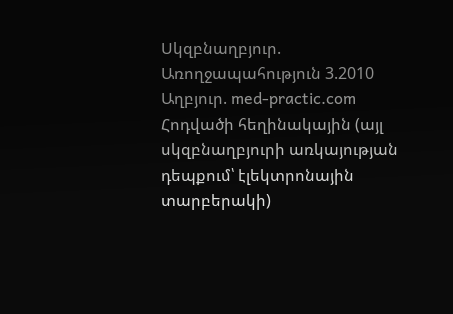Սկզբնաղբյուր. Առողջապահություն 3.2010
Աղբյուր. med-practic.com
Հոդվածի հեղինակային (այլ սկզբնաղբյուրի առկայության դեպքում՝ էլեկտրոնային տարբերակի)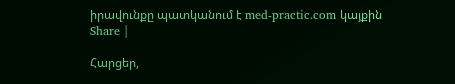իրավունքը պատկանում է med-practic.com կայքին
Share |

Հարցեր,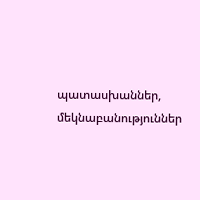պատասխաններ, մեկնաբանություններ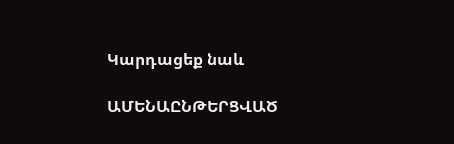Կարդացեք նաև

ԱՄԵՆԱԸՆԹԵՐՑՎԱԾ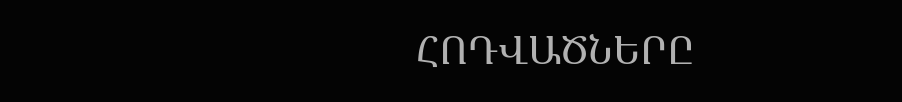ՀՈԴՎԱԾՆԵՐԸ